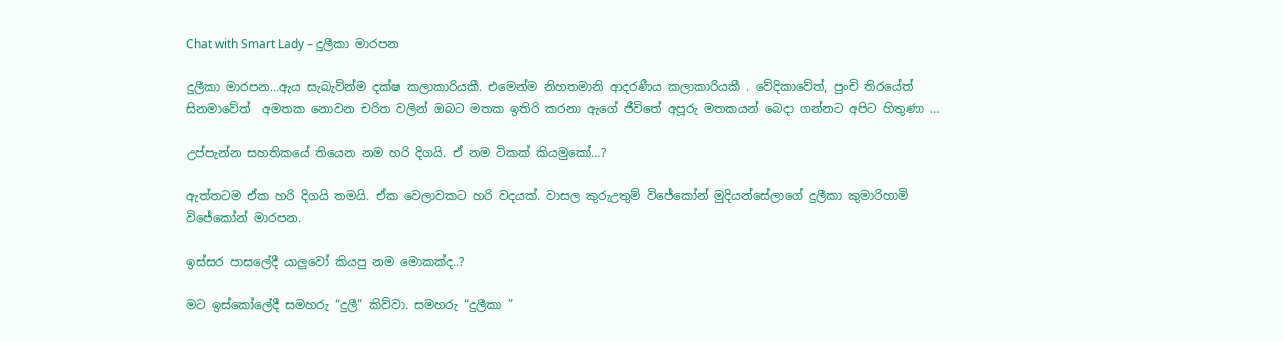Chat with Smart Lady – දුලීකා මාරපන

දුලීකා මාරපන…ඇය සැබැවින්ම දක්ෂ කලාකාරියකී. එමෙන්ම නිහතමානි ආදරණීය කලාකාරියකී . වේදිකාවේත්, පුංචි තිරයේත් සිනමාවේත්  අමතක නොවන චරිත වලින් ඔබට මතක ඉතිරි කරනා ඇගේ ජීවිතේ අපූරු මතකයන් බෙදා ගන්නට අපිට හිතුණා …

උප්පැන්න සහතිකයේ තියෙන නම හරි දිගයි. ඒ නම ටිකක් කියමුකෝ…?

ඇත්තටම ඒක හරි දිගයි තමයි. ඒක වෙලාවකට හරි වදයක්. වාසල කුරුඋතුම් විජේකෝන් මුදියන්සේලාගේ දුලීකා කුමාරිහාමි විජේකෝන් මාරපන.

ඉස්සර පාසලේදී යාලුවෝ කියපු නම මොකක්ද..?

මට ඉස්කෝලේදී සමහරු “දුලී” කිව්වා. සමහරු “දුලීකා ”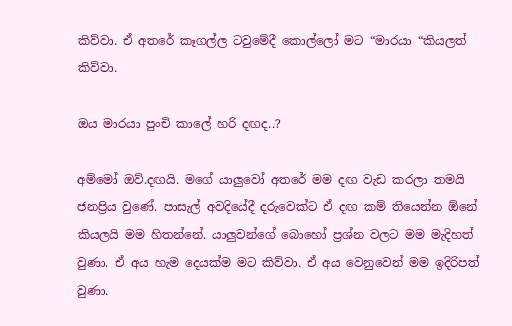කිව්වා. ඒ අතරේ කෑගල්ල ටවුමේදී කොල්ලෝ මට “මාරයා “කියලත් කිව්වා.

ඔය මාරයා පුංචි කාලේ හරි දඟද..?

අම්මෝ ඔව්.දඟයි. මගේ යාලුවෝ අතරේ මම දඟ වැඩ කරලා තමයි ජනප්‍රිය වුණේ. පාසැල් අවදියේදී දරුවෙක්ට ඒ දඟ කම් තියෙන්න ඕනේ කියලයි මම හිතන්නේ. යාලුවන්ගේ බොහෝ ප්‍රශ්න වලට මම මැදිහත් වුණා. ඒ අය හැම දෙයක්ම මට කිව්වා. ඒ අය වෙනුවෙන් මම ඉදිරිපත් වුණා.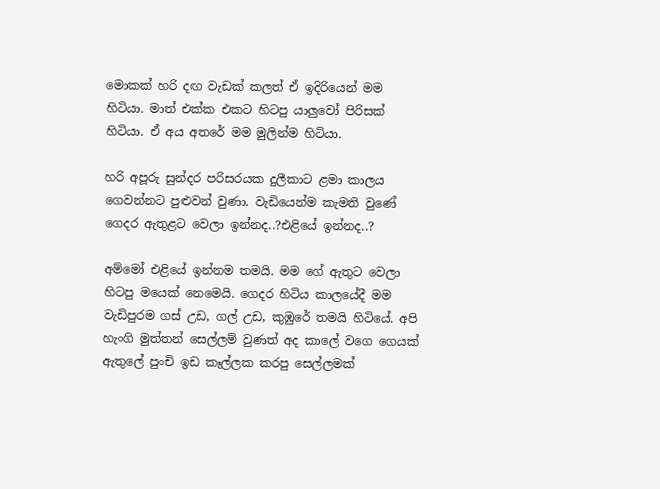මොකක් හරි දඟ වැඩක් කලත් ඒ ඉදිරියෙන් මම හිටියා. මාත් එක්ක එකට හිටපු යාලුවෝ පිරිසක් හිටියා. ඒ අය අතරේ මම මුලින්ම හිටියා.

හරි අපූරු සුන්දර පරිසරයක දුලීකාට ළමා කාලය ගෙවන්නට පුළුවන් වුණා. වැඩියෙන්ම කැමති වුණේ ගෙදර ඇතුළට වෙලා ඉන්නද..?එළියේ ඉන්නද..?

අම්මෝ එළියේ ඉන්නම තමයි. මම ගේ ඇතුට වෙලා හිටපු මයෙක් නෙමෙයි. ගෙදර හිටිය කාලයේදී මම වැඩිපුරම ගස් උඩ, ගල් උඩ, කුඹුරේ තමයි හිටියේ. අපි හැංගි මුත්තන් සෙල්ලම් වුණත් අද කාලේ වගෙ ගෙයක් ඇතුලේ පුංචි ඉඩ කෑල්ලක කරපු සෙල්ලමක්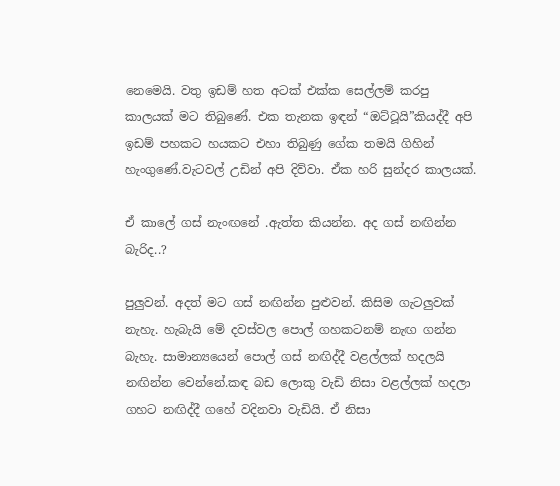නෙමෙයි. වතු ඉඩම් හත අටක් එක්ක සෙල්ලම් කරපු කාලයක් මට තිබුණේ. එක තැනක ඉඳන් “ඔට්ටූයි”කියද්දී අපි ඉඩම් පහකට හයකට එහා තිබුණු ගේක තමයි ගිහින් හැංගුණේ.වැටවල් උඩින් අපි දිව්වා. ඒක හරි සුන්දර කාලයක්.

ඒ කාලේ ගස් නැංඟනේ .ඇත්ත කියන්න. අද ගස් නඟින්න බැරිද..?

පුලුවන්. අදත් මට ගස් නඟින්න පුළුවන්. කිසිම ගැටලුවක් නැහැ. හැබැයි මේ දවස්වල පොල් ගහකටනම් නැඟ ගන්න බැහැ. සාමාන්‍යයෙන් පොල් ගස් නඟිද්දී වළල්ලක් හදලයි නඟින්න වෙන්නේ.කඳ බඩ ලොකු වැඩි නිසා වළල්ලක් හදලා ගහට නඟිද්දී ගහේ වදිනවා වැඩියි. ඒ නිසා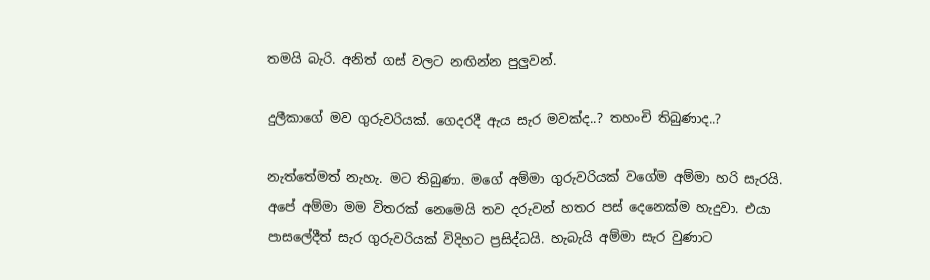තමයි බැරි. අනිත් ගස් වලට නඟින්න පුලුවන්.

දුලීකාගේ මව ගුරුවරියක්. ගෙදරදී ඇය සැර මවක්ද..? තහංචි තිබුණාද..?

නැත්තේමත් නැහැ. මට තිබුණා. මගේ අම්මා ගුරුවරියක් වගේම අම්මා හරි සැරයි. අපේ අම්මා මම විතරක් නෙමෙයි තව දරුවන් හතර පස් දෙනෙක්ම හැදුවා. එයා පාසලේදීත් සැර ගුරුවරියක් විදිහට ප්‍රසිද්ධයි. හැබැයි අම්මා සැර වුණාට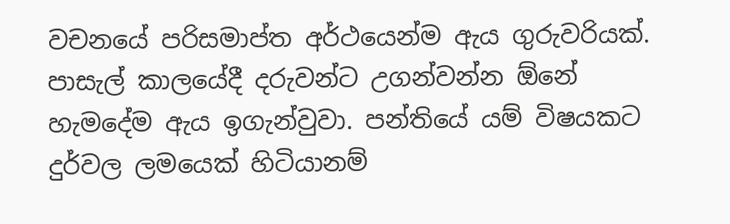වචනයේ පරිසමාප්ත අර්ථයෙන්ම ඇය ගුරුවරියක්. පාසැල් කාලයේදී දරුවන්ට උගන්වන්න ඕනේ හැමදේම ඇය ඉගැන්වුවා. පන්තියේ යම් විෂයකට දුර්වල ලමයෙක් හිටියානම්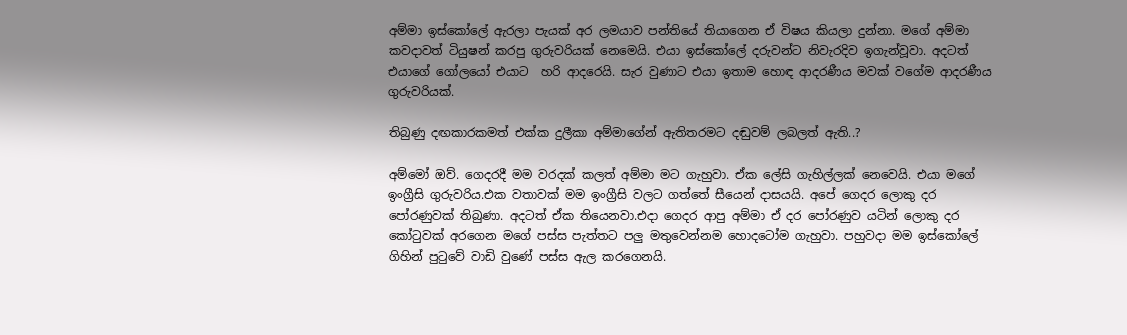අම්මා ඉස්කෝලේ ඇරලා පැයක් අර ලමයාව පන්තියේ තියාගෙන ඒ විෂය කියලා දුන්නා. මගේ අම්මා කවදාවත් ටියුෂන් කරපු ගුරුවරියක් නෙමෙයි. එයා ඉස්කෝලේ දරුවන්ට නිවැරදිව ඉගැන්වූවා. අදටත් එයාගේ ගෝලයෝ එයාට  හරි ආදරෙයි. සැර වුණාට එයා ඉතාම හොඳ ආදරණීය මවක් වගේම ආදරණීය ගුරුවරියක්.

තිබුණු දඟකාරකමත් එක්ක දුලීකා අම්මාගේන් ඇතිතරමට දඬුවම් ලබලත් ඇති..?

අම්මෝ ඔව්. ගෙදරදී මම වරදක් කලත් අම්මා මට ගැහුවා. ඒක ලේසි ගැහිල්ලක් නෙවෙයි. එයා මගේ ඉංග්‍රීසි ගුරුවරිය.එක වතාවක් මම ඉංග්‍රීසි වලට ගත්තේ සීයෙන් දාසයයි. අපේ ගෙදර ලොකු දර පෝරණුවක් තිබුණා. අදටත් ඒක තියෙනවා.එදා ගෙදර ආපු අම්මා ඒ දර පෝරණුව යටින් ලොකු දර කෝටුවක් අරගෙන මගේ පස්ස පැත්තට පලු මතුවෙන්නම හොදටෝම ගැහුවා. පහුවදා මම ඉස්කෝලේ ගිහින් පුටුවේ වාඩි වුණේ පස්ස ඇල කරගෙනයි.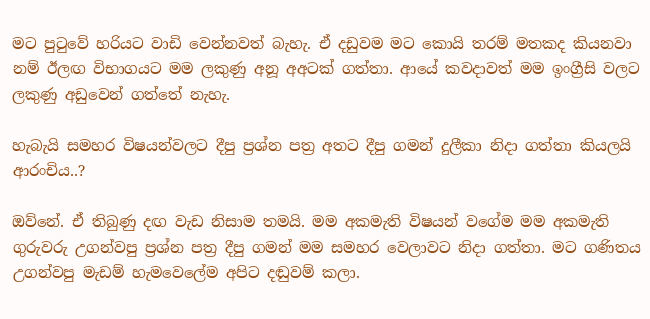මට පුටුවේ හරියට වාඩි වෙන්නවත් බැහැ. ඒ දඩුවම මට කොයි තරම් මතකද කියනවා නම් ඊලඟ විභාගයට මම ලකුණු අනූ අඅටක් ගත්තා. ආයේ කවදාවත් මම ඉංග්‍රීසි වලට ලකුණු අඩුවෙන් ගත්තේ නැහැ.

හැබැයි සමහර විෂයන්වලට දීපු ප්‍රශ්න පත්‍ර අතට දීපු ගමන් දුලීකා නිදා ගත්තා කියලයි ආරංචිය..?

ඔව්නේ. ඒ තිබුණු දඟ වැඩ නිසාම තමයි. මම අකමැති විෂයන් වගේම මම අකමැති ගුරුවරු උගන්වපු ප්‍රශ්න පත්‍ර දීපු ගමන් මම සමහර වෙලාවට නිදා ගත්තා. මට ගණිතය උගන්වපු මැඩම් හැමවෙලේම අපිට දඬුවම් කලා.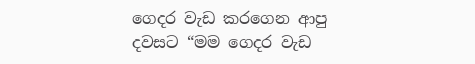ගෙදර වැඩ කරගෙන ආපු දවසට “මම ගෙදර වැඩ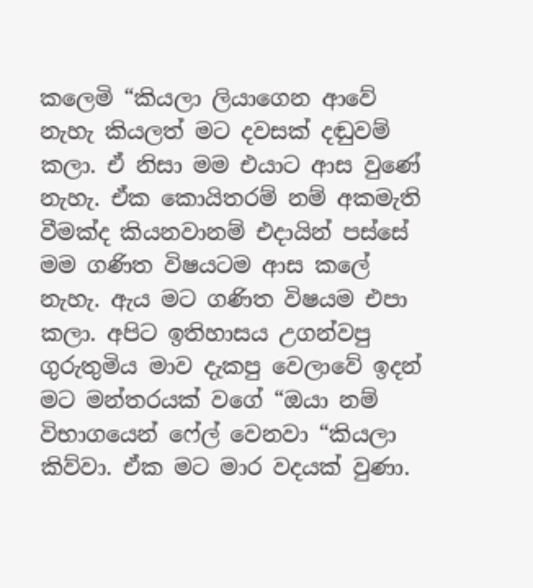කලෙමි “කියලා ලියාගෙන ආවේ නැහැ කියලත් මට දවසක් දඬුවම් කලා. ඒ නිසා මම එයාට ආස වුණේ නැහැ. ඒක කොයිතරම් නම් අකමැති වීමක්ද කියනවානම් එදායින් පස්සේ මම ගණිත විෂයටම ආස කලේ නැහැ. ඇය මට ගණිත විෂයම එපා කලා. අපිට ඉතිහාසය උගන්වපු ගුරුතුමිය මාව දැකපු වෙලාවේ ඉදන් මට මන්තරයක් වගේ “ඔයා නම් විභාගයෙන් ෆේල් වෙනවා “කියලා කිව්වා. ඒක මට මාර වදයක් වුණා.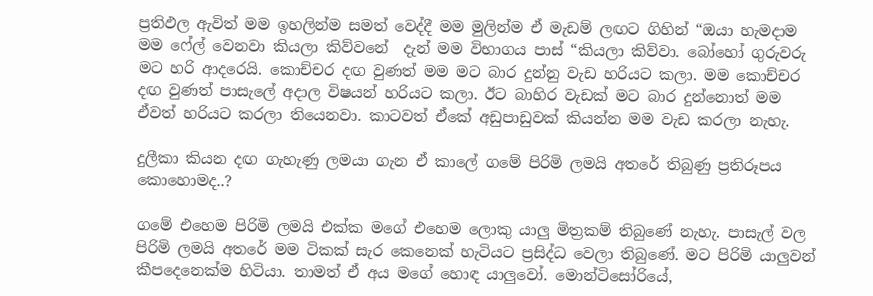ප්‍රතිඵල ඇවිත් මම ඉහලින්ම සමත් වෙද්දී මම මුලින්ම ඒ මැඩම් ලඟට ගිහින් “ඔයා හැමදාම මම ෆේල් වෙනවා කියලා කිව්වනේ  දැන් මම විභාගය පාස් “කියලා කිව්වා. බෝහෝ ගුරුවරු මට හරි ආදරෙයි. කොච්චර දඟ වුණත් මම මට බාර දුන්නු වැඩ හරියට කලා. මම කොච්චර දඟ වුණත් පාසැලේ අදාල විෂයන් හරියට කලා. ඊට බාහිර වැඩක් මට බාර දුන්නොත් මම ඒවත් හරියට කරලා තියෙනවා. කාටවත් ඒකේ අඩුපාඩුවක් කියන්න මම වැඩ කරලා නැහැ.

දුලීකා කියන දඟ ගැහැණු ලමයා ගැන ඒ කාලේ ගමේ පිරිමි ලමයි අතරේ තිබුණු ප්‍රතිරූපය කොහොමද..?

ගමේ එහෙම පිරිමි ලමයි එක්ක මගේ එහෙම ලොකු යාලු මිත්‍රකම් තිබුණේ නැහැ. පාසැල් වල පිරිමි ලමයි අතරේ මම ටිකක් සැර කෙනෙක් හැටියට ප්‍රසිද්ධ වෙලා තිබුණේ. මට පිරිමි යාලුවන් කීපදෙනෙක්ම හිටියා. තාමත් ඒ අය මගේ හොඳ යාලුවෝ. මොන්ටිසෝරියේ,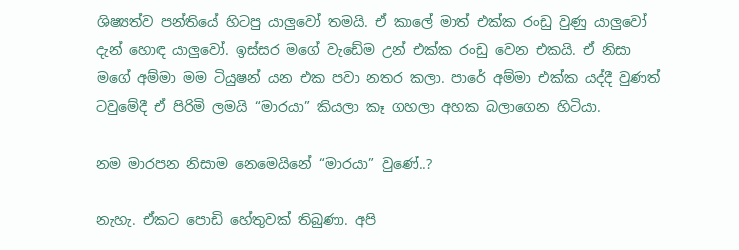ශිෂ්‍යත්ව පන්තියේ හිටපු යාලුවෝ තමයි. ඒ කාලේ මාත් එක්ක රංඩු වුණු යාලුවෝ දැන් හොඳ යාලුවෝ. ඉස්සර මගේ වැඩේම උන් එක්ක රංඩු වෙන එකයි. ඒ නිසා මගේ අම්මා මම ටියුෂන් යන එක පවා නතර කලා. පාරේ අම්මා එක්ක යද්දී වුණත් ටවුමේදී ඒ පිරිමි ලමයි “මාරයා” කියලා කෑ ගහලා අහක බලාගෙන හිටියා.

නම මාරපන නිසාම නෙමෙයිනේ “මාරයා” වුණේ..?

නැහැ. ඒකට පොඩි හේතුවක් තිබුණා. අපි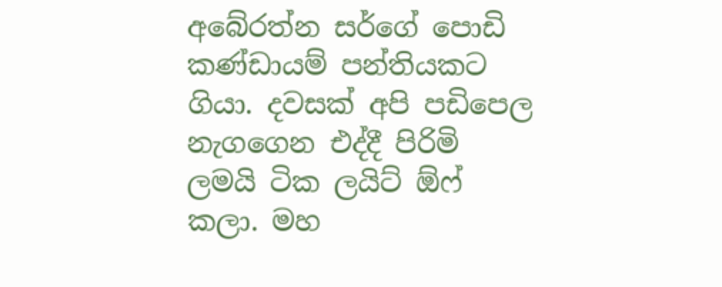අබේරත්න සර්ගේ පොඩි කණ්ඩායම් පන්තියකට ගියා. දවසක් අපි පඩිපෙල නැගගෙන එද්දී පිරිමි ලමයි ටික ලයිට් ඕෆ් කලා. මහ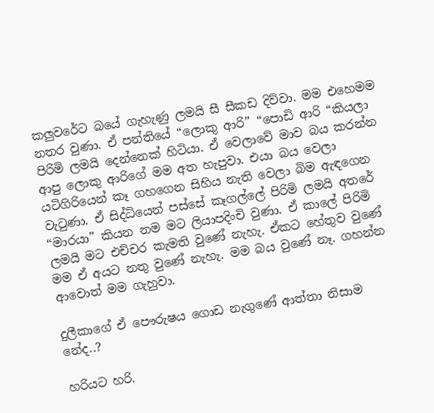කලුවරේට බයේ ගැහැණු ලමයි සී සීකඩ දිව්වා. මම එහෙමම නතර වුණා. ඒ පන්තියේ “ලොකු ආරි” “පොඩි ආරි “කියලා පිරිමි ලමයි දෙන්නෙක් හිටියා. ඒ වෙලාවේ මාව බය කරන්න ආපු ලොකු ආරිගේ මම අත හැපුවා. එයා බය වෙලා යටිගිරියෙන් කෑ ගහගෙන සිහිය නැති වෙලා බිම ඇඳගෙන වැටුණා. ඒ සිද්ධියෙන් පස්සේ කෑගල්ලේ පිරිමි ලමයි අතරේ “මාරයා” කියන නම මට ලියාපදිංචි වුණා. ඒ කාලේ පිරිමි ලමයි මට එච්චර කැමති වුණේ නැහැ. ඒකට හේතුව වුණේ මම ඒ අයට නතු වුණේ නැහැ. මම බය වුණේ නෑ. ගහන්න ආවොත් මම ගැහුවා.

දුලීකාගේ ඒ පෞරුෂය ගොඩ නැගුණේ ආත්තා නිසාම නේද..?

හරියට හරි.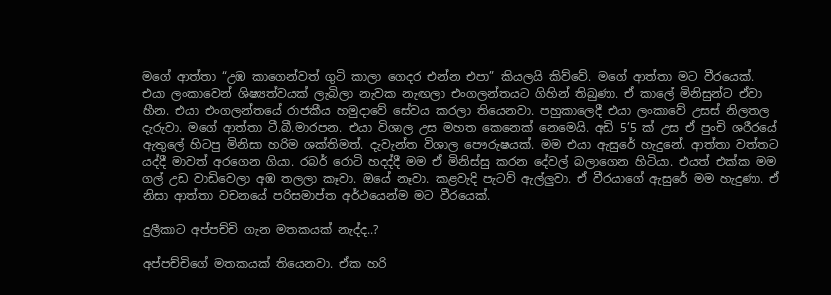මගේ ආත්තා “උඹ කාගෙන්වත් ගුටි කාලා ගෙදර එන්න එපා” කියලයි කිව්වේ. මගේ ආත්තා මට වීරයෙක්. එයා ලංකාවෙන් ශිෂ්‍යත්වයක් ලැබිලා නැවක නැඟලා එංගලන්තයට ගිහින් තිබුණා. ඒ කාලේ මිනිසුන්ට ඒවා හීන. එයා එංගලන්තයේ රාජකීය හමුදාවේ සේවය කරලා තියෙනවා. පහුකාලෙදී එයා ලංකාවේ උසස් නිලතල දැරුවා. මගේ ආත්තා ටී.බී.මාරපන. එයා විශාල උස මහත කෙනෙක් නෙමෙයි. අඩි 5’5 ක් උස ඒ පුංචි ශරීරයේ ඇතුලේ හිටපු මිනිසා හරිම ශක්තිමත්. දැවැන්ත විශාල පෞරුෂයක්. මම එයා ඇසුරේ හැදුනේ. ආත්තා වත්තට යද්දී මාවත් අරගෙන ගියා. රබර් රොටි හදද්දී මම ඒ මිනිස්සු කරන දේවල් බලාගෙන හිටියා. එයත් එක්ක මම ගල් උඩ වාඩිවෙලා අඹ තලලා කෑවා. ඔයේ නෑවා. කළවැදි පැටව් ඇල්ලුවා. ඒ වීරයාගේ ඇසුරේ මම හැදුණා. ඒ නිසා ආත්තා වචනයේ පරිසමාප්ත අර්ථයෙන්ම මට වීරයෙක්.

දුලීකාට අප්පච්චි ගැන මතකයක් නැද්ද..?

අප්පච්චිගේ මතකයක් තියෙනවා. ඒක හරි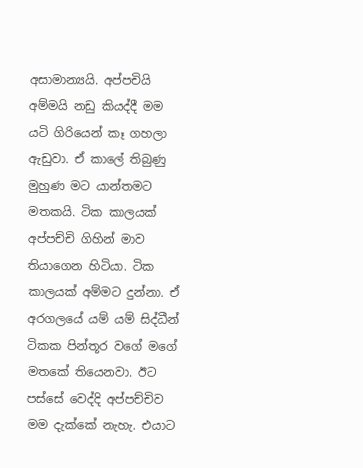අසාමාන්‍යයි. අප්පචියි අම්මයි නඩු කියද්දී මම යටි ගිරියෙන් කෑ ගහලා ඇඩුවා. ඒ කාලේ තිබුණු මුහුණ මට යාන්තමට මතකයි. ටික කාලයක් අප්පච්චි ගිහින් මාව තියාගෙන හිටියා. ටික කාලයක් අම්මට දුන්නා. ඒ අරගලයේ යම් යම් සිද්ධීන් ටිකක පින්තූර වගේ මගේ මතකේ තියෙනවා. ඊට පස්සේ වෙද්දි අප්පච්චිව මම දැක්කේ නැහැ. එයාට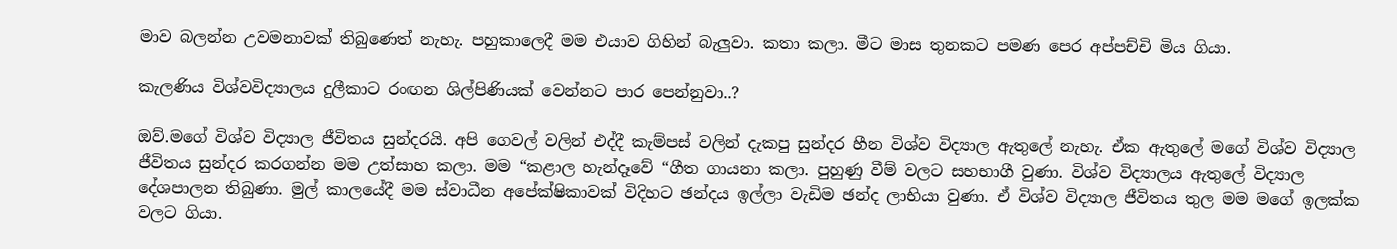මාව බලන්න උවමනාවක් තිබුණෙත් නැහැ. පහුකාලෙදී මම එයාව ගිහින් බැලුවා. කතා කලා. මීට මාස තුනකට පමණ පෙර අප්පච්චි මිය ගියා.

කැලණිය විශ්වවිද්‍යාලය දුලීකාට රංඟන ශිල්පිණියක් වෙන්නට පාර පෙන්නුවා..?

ඔව්.මගේ විශ්ව විද්‍යාල ජීවිතය සුන්දරයි. අපි ගෙවල් වලින් එද්දී කැම්පස් වලින් දැකපු සුන්දර හීන විශ්ව විද්‍යාල ඇතුලේ නැහැ. ඒක ඇතුලේ මගේ විශ්ව විද්‍යාල ජීවිතය සුන්දර කරගන්න මම උත්සාහ කලා. මම “කළාල හැන්දෑවේ “ගීත ගායනා කලා. පුහුණු වීම් වලට සහභාගී වුණා. විශ්ව විද්‍යාලය ඇතුලේ විද්‍යාල දේශපාලන තිබුණා. මුල් කාලයේදී මම ස්වාධීන අපේක්ෂිකාවක් විදිහට ඡන්දය ඉල්ලා වැඩිම ඡන්ද ලාභියා වුණා. ඒ විශ්ව විද්‍යාල ජීවිතය තුල මම මගේ ඉලක්ක වලට ගියා.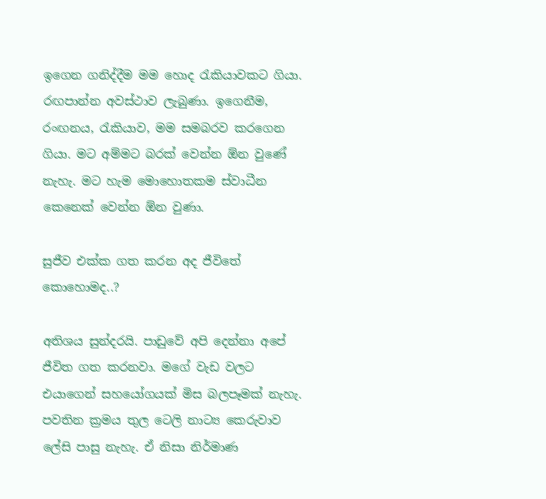ඉගෙන ගනිද්දීම මම හොද රැකියාවකට ගියා. රඟපාන්න අවස්ථාව ලැබුණා. ඉගෙනීම, රංඟනය, රැකියාව, මම සමබරව කරගෙන ගියා. මට අම්මට බරක් වෙන්න ඕන වුණේ නැහැ. මට හැම මොහොතකම ස්වාධීන කෙනෙක් වෙන්න ඕන වුණා.

සුජීව එක්ක ගත කරන අද ජීවිතේ කොහොමද..?

අතිශය සුන්දරයි. පාඩුවේ අපි දෙන්නා අපේ ජීවිත ගත කරනවා. මගේ වැඩ වලට එයාගෙන් සහයෝගයක් මිස බලපෑමක් නැහැ. පවතින ක්‍රමය තුල ටෙලි නාට්‍ය කෙරුවාව ලේසි පාසු නැහැ. ඒ නිසා නිර්මාණ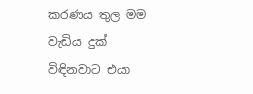කරණය තුල මම වැඩිය දුක් විඳිනවාට එයා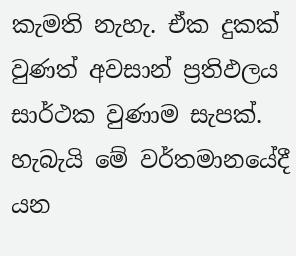කැමති නැහැ. ඒක දුකක් වුණත් අවසාන් ප්‍රතිඵලය සාර්ථක වුණාම සැපක්. හැබැයි මේ වර්තමානයේදී යන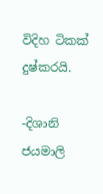විදිහ ටිකක් දුෂ්කරයි.

-දිශානි ජයමාලි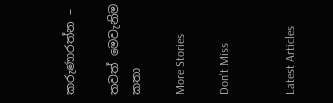කරුණාරත්න –

තවත් මෙවැනිම කතා

More Stories

Don't Miss


Latest Articles